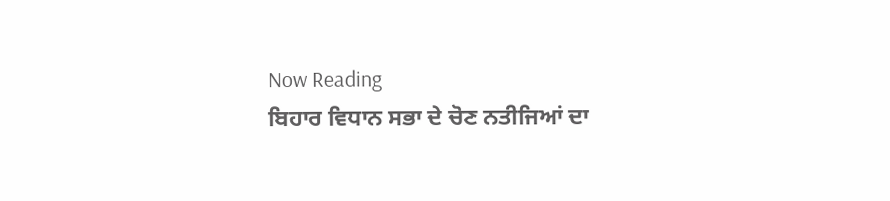Now Reading
ਬਿਹਾਰ ਵਿਧਾਨ ਸਭਾ ਦੇ ਚੋਣ ਨਤੀਜਿਆਂ ਦਾ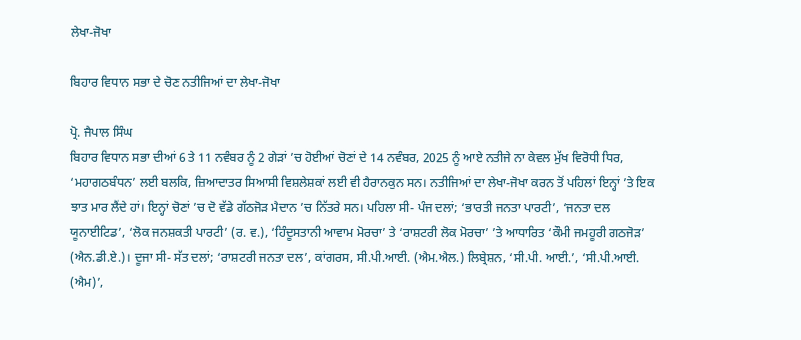ਲੇਖਾ-ਜੋਖਾ

ਬਿਹਾਰ ਵਿਧਾਨ ਸਭਾ ਦੇ ਚੋਣ ਨਤੀਜਿਆਂ ਦਾ ਲੇਖਾ-ਜੋਖਾ

ਪ੍ਰੋ. ਜੈਪਾਲ ਸਿੰਘ
ਬਿਹਾਰ ਵਿਧਾਨ ਸਭਾ ਦੀਆਂ 6 ਤੇ 11 ਨਵੰਬਰ ਨੂੰ 2 ਗੇੜਾਂ ’ਚ ਹੋਈਆਂ ਚੋਣਾਂ ਦੇ 14 ਨਵੰਬਰ, 2025 ਨੂੰ ਆਏ ਨਤੀਜੇ ਨਾ ਕੇਵਲ ਮੁੱਖ ਵਿਰੋਧੀ ਧਿਰ, ‘ਮਹਾਗਠਬੰਧਨ’ ਲਈ ਬਲਕਿ, ਜ਼ਿਆਦਾਤਰ ਸਿਆਸੀ ਵਿਸ਼ਲੇਸ਼ਕਾਂ ਲਈ ਵੀ ਹੈਰਾਨਕੁਨ ਸਨ। ਨਤੀਜਿਆਂ ਦਾ ਲੇਖਾ-ਜੋਖਾ ਕਰਨ ਤੋਂ ਪਹਿਲਾਂ ਇਨ੍ਹਾਂ ’ਤੇ ਇਕ ਝਾਤ ਮਾਰ ਲੈਂਦੇ ਹਾਂ। ਇਨ੍ਹਾਂ ਚੋਣਾਂ ’ਚ ਦੋ ਵੱਡੇ ਗੱਠਜੋੜ ਮੈਦਾਨ ’ਚ ਨਿੱਤਰੇ ਸਨ। ਪਹਿਲਾ ਸੀ- ਪੰਜ ਦਲਾਂ; ‘ਭਾਰਤੀ ਜਨਤਾ ਪਾਰਟੀ’, ‘ਜਨਤਾ ਦਲ ਯੂਨਾਈਟਿਡ’, ‘ਲੋਕ ਜਨਸ਼ਕਤੀ ਪਾਰਟੀ’ (ਰ. ਵ.), ‘ਹਿੰਦੂਸਤਾਨੀ ਆਵਾਮ ਮੋਰਚਾ’ ਤੇ ‘ਰਾਸ਼ਟਰੀ ਲੋਕ ਮੋਰਚਾ’ ’ਤੇ ਆਧਾਰਿਤ ‘ਕੌਮੀ ਜਮਹੂਰੀ ਗਠਜੋੜ’ (ਐਨ.ਡੀ.ਏ.)। ਦੂਜਾ ਸੀ- ਸੱਤ ਦਲਾਂ; ‘ਰਾਸ਼ਟਰੀ ਜਨਤਾ ਦਲ’, ਕਾਂਗਰਸ, ਸੀ.ਪੀ.ਆਈ. (ਐਮ.ਐਲ.) ਲਿਬ੍ਰੇਸ਼ਨ, ‘ਸੀ.ਪੀ. ਆਈ.’, ‘ਸੀ.ਪੀ.ਆਈ. (ਐਮ)’,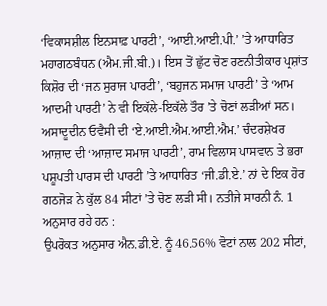‘ਵਿਕਾਸਸ਼ੀਲ ਇਨਸਾਫ਼ ਪਾਰਟੀ’, ‘ਆਈ.ਆਈ.ਪੀ.’ ’ਤੇ ਆਧਾਰਿਤ ਮਹਾਗਠਬੰਧਨ (ਐਮ.ਜੀ.ਬੀ.)। ਇਸ ਤੋਂ ਛੁੱਟ ਚੋਣ ਰਣਨੀਤੀਕਾਰ ਪ੍ਰਸ਼ਾਂਤ ਕਿਸ਼ੋਰ ਦੀ ‘ਜਨ ਸੁਰਾਜ ਪਾਰਟੀ’, ‘ਬਹੁਜਨ ਸਮਾਜ ਪਾਰਟੀ’ ਤੇ ‘ਆਮ ਆਦਮੀ ਪਾਰਟੀ’ ਨੇ ਵੀ ਇਕੱਲੇ-ਇਕੱਲੇ ਤੌਰ ’ਤੇ ਚੋਣਾਂ ਲੜੀਆਂ ਸਨ। ਅਸਾਦੂਦੀਨ ਓਵੈਸੀ ਦੀ ‘ਏ.ਆਈ.ਐਮ.ਆਈ.ਐਮ.’ ਚੰਦਰਸ਼ੇਖਰ ਆਜ਼ਾਦ ਦੀ ‘ਆਜ਼ਾਦ ਸਮਾਜ ਪਾਰਟੀ’, ਰਾਮ ਵਿਲਾਸ ਪਾਸਵਾਨ ਤੇ ਭਰਾ ਪਸ਼ੂਪਤੀ ਪਾਰਸ ਦੀ ਪਾਰਟੀ ’ਤੇ ਆਧਾਰਿਤ ‘ਜੀ.ਡੀ.ਏ.’ ਨਾਂ ਦੇ ਇਕ ਹੋਰ ਗਠਜੋੜ ਨੇ ਕੁੱਲ 84 ਸੀਟਾਂ ’ਤੇ ਚੋਣ ਲੜੀ ਸੀ। ਨਤੀਜੇ ਸਾਰਨੀ ਨੰ. 1 ਅਨੁਸਾਰ ਰਹੇ ਹਨ :
ਉਪਰੋਕਤ ਅਨੁਸਾਰ ਐਨ.ਡੀ.ਏ. ਨੂੰ 46.56% ਵੋਟਾਂ ਨਾਲ 202 ਸੀਟਾਂ,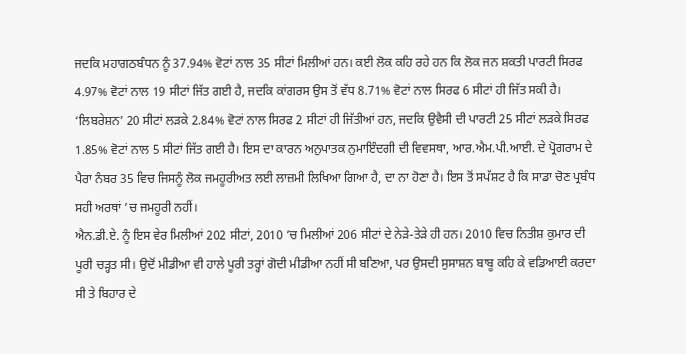ਜਦਕਿ ਮਹਾਗਠਬੰਧਨ ਨੂੰ 37.94% ਵੋਟਾਂ ਨਾਲ 35 ਸੀਟਾਂ ਮਿਲੀਆਂ ਹਨ। ਕਈ ਲੋਕ ਕਹਿ ਰਹੇ ਹਨ ਕਿ ਲੋਕ ਜਨ ਸ਼ਕਤੀ ਪਾਰਟੀ ਸਿਰਫ 4.97% ਵੋਟਾਂ ਨਾਲ 19 ਸੀਟਾਂ ਜਿੱਤ ਗਈ ਹੈ, ਜਦਕਿ ਕਾਂਗਰਸ ਉਸ ਤੋਂ ਵੱਧ 8.71% ਵੋਟਾਂ ਨਾਲ ਸਿਰਫ 6 ਸੀਟਾਂ ਹੀ ਜਿੱਤ ਸਕੀ ਹੈ। ‘ਲਿਬਰੇਸ਼ਨ’ 20 ਸੀਟਾਂ ਲੜਕੇ 2.84% ਵੋਟਾਂ ਨਾਲ ਸਿਰਫ 2 ਸੀਟਾਂ ਹੀ ਜਿੱਤੀਆਂ ਹਨ, ਜਦਕਿ ਉਵੈਸੀ ਦੀ ਪਾਰਟੀ 25 ਸੀਟਾਂ ਲੜਕੇ ਸਿਰਫ 1.85% ਵੋਟਾਂ ਨਾਲ 5 ਸੀਟਾਂ ਜਿੱਤ ਗਈ ਹੈ। ਇਸ ਦਾ ਕਾਰਨ ਅਨੁਪਾਤਕ ਨੁਮਾਇੰਦਗੀ ਦੀ ਵਿਵਸਥਾ, ਆਰ.ਐਮ.ਪੀ.ਆਈ. ਦੇ ਪ੍ਰੋਗਰਾਮ ਦੇ ਪੈਰਾ ਨੰਬਰ 35 ਵਿਚ ਜਿਸਨੂੰ ਲੋਕ ਜਮਹੂਰੀਅਤ ਲਈ ਲਾਜ਼ਮੀ ਲਿਖਿਆ ਗਿਆ ਹੈ, ਦਾ ਨਾ ਹੋਣਾ ਹੈ। ਇਸ ਤੋਂ ਸਪੱਸ਼ਟ ਹੈ ਕਿ ਸਾਡਾ ਚੋਣ ਪ੍ਰਬੰਧ ਸਹੀ ਅਰਥਾਂ ’ਚ ਜਮਹੂਰੀ ਨਹੀਂ।
ਐਨ.ਡੀ.ਏ. ਨੂੰ ਇਸ ਵੇਰ ਮਿਲੀਆਂ 202 ਸੀਟਾਂ, 2010 ’ਚ ਮਿਲੀਆਂ 206 ਸੀਟਾਂ ਦੇ ਨੇੜੇ-ਤੇੜੇ ਹੀ ਹਨ। 2010 ਵਿਚ ਨਿਤੀਸ਼ ਕੁਮਾਰ ਦੀ ਪੂਰੀ ਚੜ੍ਹਤ ਸੀ। ਉਦੋਂ ਮੀਡੀਆ ਵੀ ਹਾਲੇ ਪੂਰੀ ਤਰ੍ਹਾਂ ਗੋਦੀ ਮੀਡੀਆ ਨਹੀਂ ਸੀ ਬਣਿਆ, ਪਰ ਉਸਦੀ ਸੁਸਾਸ਼ਨ ਬਾਬੂ ਕਹਿ ਕੇ ਵਡਿਆਈ ਕਰਦਾ ਸੀ ਤੇ ਬਿਹਾਰ ਦੇ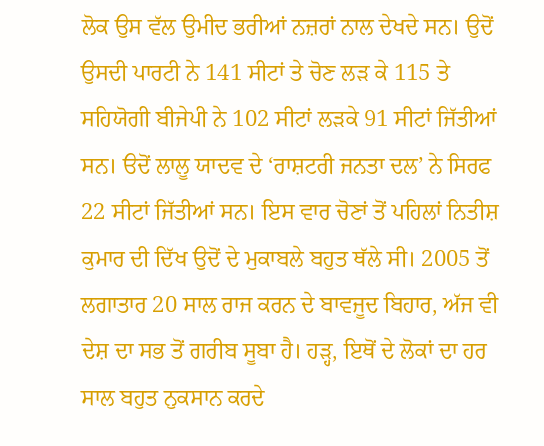ਲੋਕ ਉਸ ਵੱਲ ਉਮੀਦ ਭਰੀਆਂ ਨਜ਼ਰਾਂ ਨਾਲ ਦੇਖਦੇ ਸਨ। ਉਦੋਂ ਉਸਦੀ ਪਾਰਟੀ ਨੇ 141 ਸੀਟਾਂ ਤੇ ਚੋਣ ਲੜ ਕੇ 115 ਤੇ ਸਹਿਯੋਗੀ ਬੀਜੇਪੀ ਨੇ 102 ਸੀਟਾਂ ਲੜਕੇ 91 ਸੀਟਾਂ ਜਿੱਤੀਆਂ ਸਨ। ੳਦੋਂ ਲਾਲੂ ਯਾਦਵ ਦੇ ‘ਰਾਸ਼ਟਰੀ ਜਨਤਾ ਦਲ’ ਨੇ ਸਿਰਫ 22 ਸੀਟਾਂ ਜਿੱਤੀਆਂ ਸਨ। ਇਸ ਵਾਰ ਚੋਣਾਂ ਤੋਂ ਪਹਿਲਾਂ ਨਿਤੀਸ਼ ਕੁਮਾਰ ਦੀ ਦਿੱਖ ਉਦੋਂ ਦੇ ਮੁਕਾਬਲੇ ਬਹੁਤ ਥੱਲੇ ਸੀ। 2005 ਤੋਂ ਲਗਾਤਾਰ 20 ਸਾਲ ਰਾਜ ਕਰਨ ਦੇ ਬਾਵਜੂਦ ਬਿਹਾਰ, ਅੱਜ ਵੀ ਦੇਸ਼ ਦਾ ਸਭ ਤੋਂ ਗਰੀਬ ਸੂਬਾ ਹੈ। ਹੜ੍ਹ, ਇਥੋਂ ਦੇ ਲੋਕਾਂ ਦਾ ਹਰ ਸਾਲ ਬਹੁਤ ਨੁਕਸਾਨ ਕਰਦੇ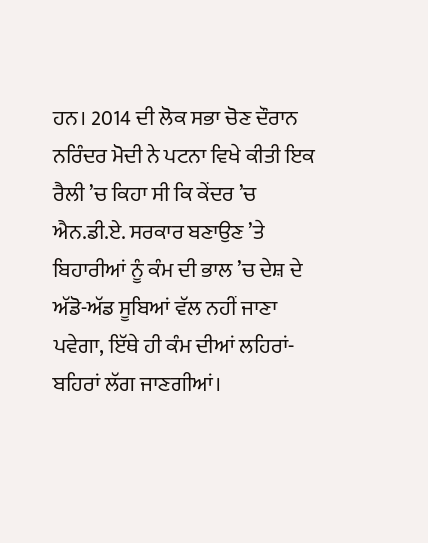ਹਨ। 2014 ਦੀ ਲੋਕ ਸਭਾ ਚੋਣ ਦੌਰਾਨ ਨਰਿੰਦਰ ਮੋਦੀ ਨੇ ਪਟਨਾ ਵਿਖੇ ਕੀਤੀ ਇਕ ਰੈਲੀ ’ਚ ਕਿਹਾ ਸੀ ਕਿ ਕੇਂਦਰ ’ਚ ਐਨ.ਡੀ.ਏ. ਸਰਕਾਰ ਬਣਾਉਣ ’ਤੇ ਬਿਹਾਰੀਆਂ ਨੂੰ ਕੰਮ ਦੀ ਭਾਲ ’ਚ ਦੇਸ਼ ਦੇ ਅੱਡੋ-ਅੱਡ ਸੂਬਿਆਂ ਵੱਲ ਨਹੀਂ ਜਾਣਾ ਪਵੇਗਾ, ਇੱਥੇ ਹੀ ਕੰਮ ਦੀਆਂ ਲਹਿਰਾਂ-ਬਹਿਰਾਂ ਲੱਗ ਜਾਣਗੀਆਂ।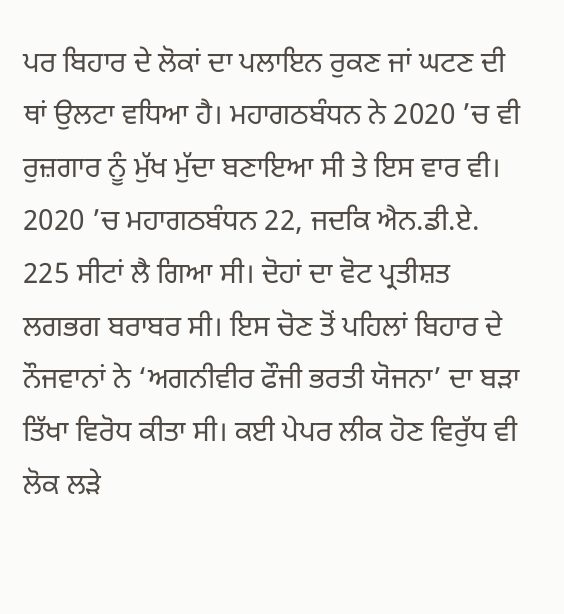ਪਰ ਬਿਹਾਰ ਦੇ ਲੋਕਾਂ ਦਾ ਪਲਾਇਨ ਰੁਕਣ ਜਾਂ ਘਟਣ ਦੀ ਥਾਂ ਉਲਟਾ ਵਧਿਆ ਹੈ। ਮਹਾਗਠਬੰਧਨ ਨੇ 2020 ’ਚ ਵੀ ਰੁਜ਼ਗਾਰ ਨੂੰ ਮੁੱਖ ਮੁੱਦਾ ਬਣਾਇਆ ਸੀ ਤੇ ਇਸ ਵਾਰ ਵੀ। 2020 ’ਚ ਮਹਾਗਠਬੰਧਨ 22, ਜਦਕਿ ਐਨ.ਡੀ.ਏ. 225 ਸੀਟਾਂ ਲੈ ਗਿਆ ਸੀ। ਦੋਹਾਂ ਦਾ ਵੋਟ ਪ੍ਰਤੀਸ਼ਤ ਲਗਭਗ ਬਰਾਬਰ ਸੀ। ਇਸ ਚੋਣ ਤੋਂ ਪਹਿਲਾਂ ਬਿਹਾਰ ਦੇ ਨੌਜਵਾਨਾਂ ਨੇ ‘ਅਗਨੀਵੀਰ ਫੌਜੀ ਭਰਤੀ ਯੋਜਨਾ’ ਦਾ ਬੜਾ ਤਿੱਖਾ ਵਿਰੋਧ ਕੀਤਾ ਸੀ। ਕਈ ਪੇਪਰ ਲੀਕ ਹੋਣ ਵਿਰੁੱਧ ਵੀ ਲੋਕ ਲੜੇ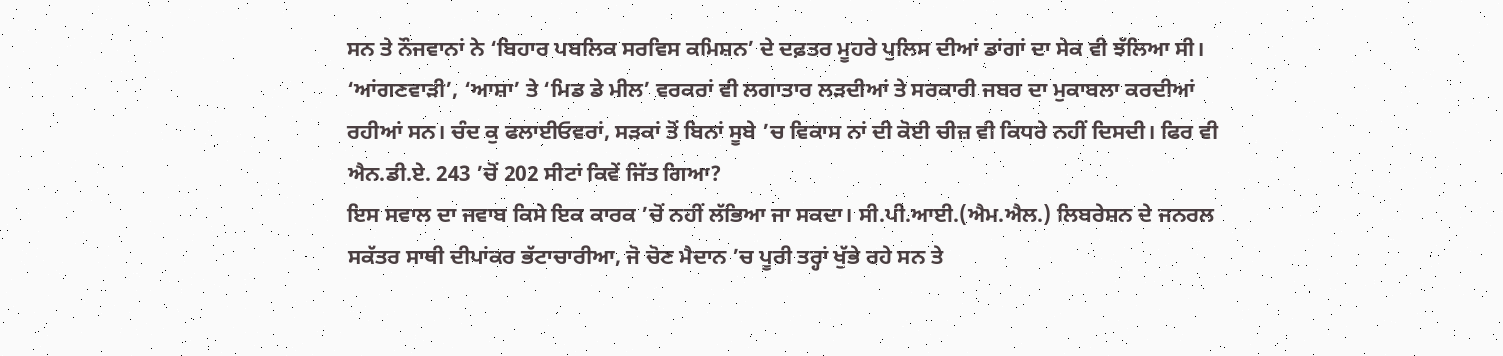ਸਨ ਤੇ ਨੌਜਵਾਨਾਂ ਨੇ ‘ਬਿਹਾਰ ਪਬਲਿਕ ਸਰਵਿਸ ਕਮਿਸ਼ਨ’ ਦੇ ਦਫ਼ਤਰ ਮੂਹਰੇ ਪੁਲਿਸ ਦੀਆਂ ਡਾਂਗਾਂ ਦਾ ਸੇਕ ਵੀ ਝੱਲਿਆ ਸੀ। ‘ਆਂਗਣਵਾੜੀ’, ‘ਆਸ਼ਾ’ ਤੇ ‘ਮਿਡ ਡੇ ਮੀਲ’ ਵਰਕਰਾਂ ਵੀ ਲਗਾਤਾਰ ਲੜਦੀਆਂ ਤੇ ਸਰਕਾਰੀ ਜਬਰ ਦਾ ਮੁਕਾਬਲਾ ਕਰਦੀਆਂ ਰਹੀਆਂ ਸਨ। ਚੰਦ ਕੁ ਫਲਾਈਓਵਰਾਂ, ਸੜਕਾਂ ਤੋਂ ਬਿਨਾਂ ਸੂਬੇ ’ਚ ਵਿਕਾਸ ਨਾਂ ਦੀ ਕੋਈ ਚੀਜ਼ ਵੀ ਕਿਧਰੇ ਨਹੀਂ ਦਿਸਦੀ। ਫਿਰ ਵੀ ਐਨ.ਡੀ.ਏ. 243 ’ਚੋਂ 202 ਸੀਟਾਂ ਕਿਵੇਂ ਜਿੱਤ ਗਿਆ?
ਇਸ ਸਵਾਲ ਦਾ ਜਵਾਬ ਕਿਸੇ ਇਕ ਕਾਰਕ ’ਚੋਂ ਨਹੀਂ ਲੱਭਿਆ ਜਾ ਸਕਦਾ। ਸੀ.ਪੀ.ਆਈ.(ਐਮ.ਐਲ.) ਲਿਬਰੇਸ਼ਨ ਦੇ ਜਨਰਲ ਸਕੱਤਰ ਸਾਥੀ ਦੀਪਾਂਕਰ ਭੱਟਾਚਾਰੀਆ, ਜੋ ਚੋਣ ਮੈਦਾਨ ’ਚ ਪੂਰੀ ਤਰ੍ਹਾਂ ਖੁੱਭੇ ਰਹੇ ਸਨ ਤੇ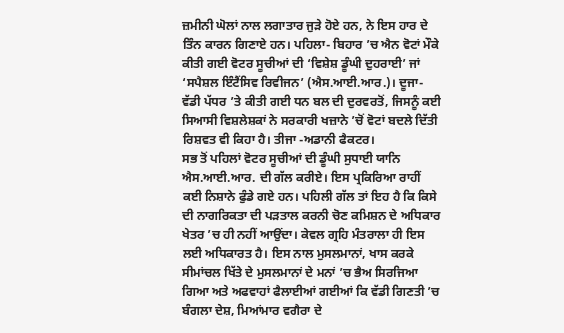ਜ਼ਮੀਨੀ ਘੋਲਾਂ ਨਾਲ ਲਗਾਤਾਰ ਜੁੜੇ ਹੋਏ ਹਨ, ਨੇ ਇਸ ਹਾਰ ਦੇ ਤਿੰਨ ਕਾਰਨ ਗਿਣਾਏ ਹਨ। ਪਹਿਲਾ- ਬਿਹਾਰ ’ਚ ਐਨ ਵੋਟਾਂ ਮੌਕੇ ਕੀਤੀ ਗਈ ਵੋਟਰ ਸੂਚੀਆਂ ਦੀ ‘ਵਿਸ਼ੇਸ਼ ਡੂੰਘੀ ਦੁਹਰਾਈ’ ਜਾਂ ‘ਸਪੈਸ਼ਲ ਇੰਟੈਂਸਿਵ ਰਿਵੀਜਨ’ (ਐਸ.ਆਈ.ਆਰ.)। ਦੂਜਾ- ਵੱਡੀ ਪੱਧਰ ’ਤੇ ਕੀਤੀ ਗਈ ਧਨ ਬਲ ਦੀ ਦੁਰਵਰਤੋਂ, ਜਿਸਨੂੰ ਕਈ ਸਿਆਸੀ ਵਿਸ਼ਲੇਸ਼ਕਾਂ ਨੇ ਸਰਕਾਰੀ ਖਜ਼ਾਨੇ ’ਚੋਂ ਵੋਟਾਂ ਬਦਲੇ ਦਿੱਤੀ ਰਿਸ਼ਵਤ ਵੀ ਕਿਹਾ ਹੈ। ਤੀਜਾ -ਅਡਾਨੀ ਫੈਕਟਰ।
ਸਭ ਤੋਂ ਪਹਿਲਾਂ ਵੋਟਰ ਸੂਚੀਆਂ ਦੀ ਡੂੰਘੀ ਸੁਧਾਈ ਯਾਨਿ ਐਸ.ਆਈ.ਆਰ. ਦੀ ਗੱਲ ਕਰੀਏ। ਇਸ ਪ੍ਰਕਿਰਿਆ ਰਾਹੀਂ ਕਈ ਨਿਸ਼ਾਨੇ ਫੁੰਡੇ ਗਏ ਹਨ। ਪਹਿਲੀ ਗੱਲ ਤਾਂ ਇਹ ਹੈ ਕਿ ਕਿਸੇ ਦੀ ਨਾਗਰਿਕਤਾ ਦੀ ਪੜਤਾਲ ਕਰਨੀ ਚੋਣ ਕਮਿਸ਼ਨ ਦੇ ਅਧਿਕਾਰ ਖੇਤਰ ’ਚ ਹੀ ਨਹੀਂ ਆਉਂਦਾ। ਕੇਵਲ ਗ੍ਰਹਿ ਮੰਤਰਾਲਾ ਹੀ ਇਸ ਲਈ ਅਧਿਕਾਰਤ ਹੈ। ਇਸ ਨਾਲ ਮੁਸਲਮਾਨਾਂ, ਖਾਸ ਕਰਕੇ ਸੀਮਾਂਚਲ ਖਿੱਤੇ ਦੇ ਮੁਸਲਮਾਨਾਂ ਦੇ ਮਨਾਂ ’ਚ ਭੈਅ ਸਿਰਜਿਆ ਗਿਆ ਅਤੇ ਅਫਵਾਹਾਂ ਫੈਲਾਈਆਂ ਗਈਆਂ ਕਿ ਵੱਡੀ ਗਿਣਤੀ ’ਚ ਬੰਗਲਾ ਦੇਸ਼, ਮਿਆਂਮਾਰ ਵਗੈਰਾ ਦੇ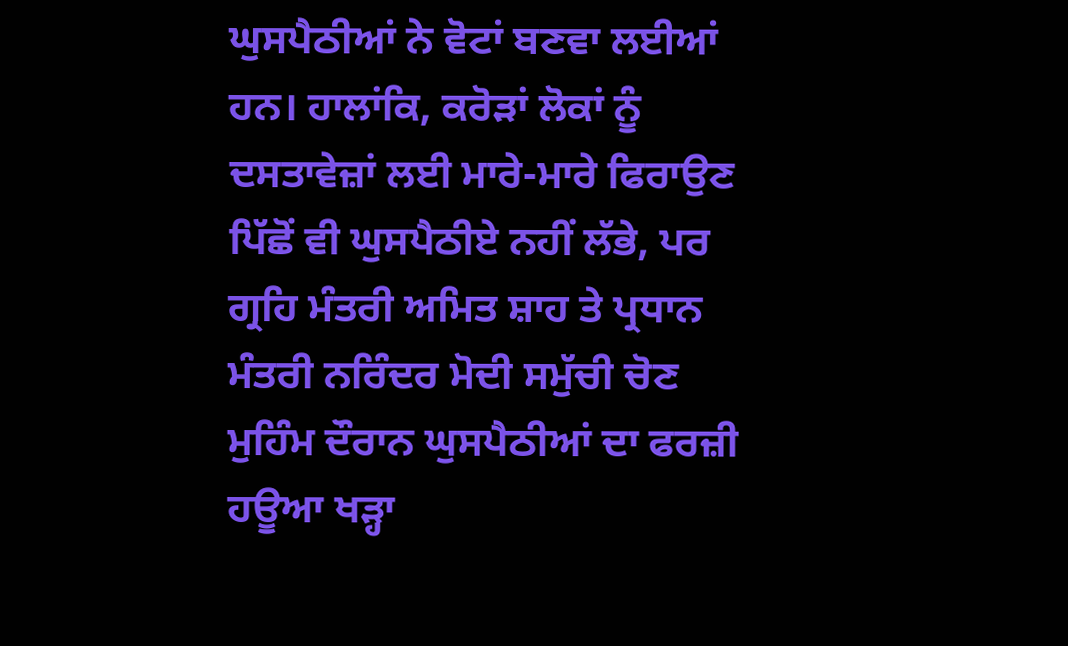ਘੁਸਪੈਠੀਆਂ ਨੇ ਵੋਟਾਂ ਬਣਵਾ ਲਈਆਂ ਹਨ। ਹਾਲਾਂਕਿ, ਕਰੋੜਾਂ ਲੋਕਾਂ ਨੂੰ ਦਸਤਾਵੇਜ਼ਾਂ ਲਈ ਮਾਰੇ-ਮਾਰੇ ਫਿਰਾਉਣ ਪਿੱਛੋਂ ਵੀ ਘੁਸਪੈਠੀਏ ਨਹੀਂ ਲੱਭੇ, ਪਰ ਗ੍ਰਹਿ ਮੰਤਰੀ ਅਮਿਤ ਸ਼ਾਹ ਤੇ ਪ੍ਰਧਾਨ ਮੰਤਰੀ ਨਰਿੰਦਰ ਮੋਦੀ ਸਮੁੱਚੀ ਚੋਣ ਮੁਹਿੰਮ ਦੌਰਾਨ ਘੁਸਪੈਠੀਆਂ ਦਾ ਫਰਜ਼ੀ ਹਊਆ ਖੜ੍ਹਾ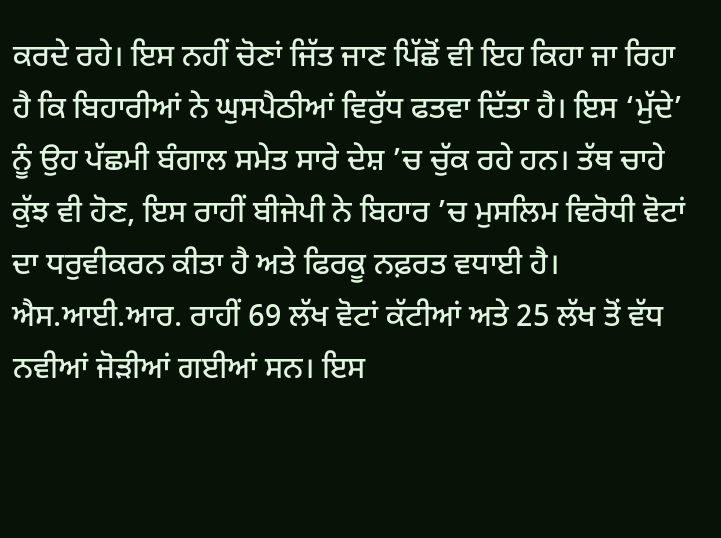ਕਰਦੇ ਰਹੇ। ਇਸ ਨਹੀਂ ਚੋਣਾਂ ਜਿੱਤ ਜਾਣ ਪਿੱਛੋਂ ਵੀ ਇਹ ਕਿਹਾ ਜਾ ਰਿਹਾ ਹੈ ਕਿ ਬਿਹਾਰੀਆਂ ਨੇ ਘੁਸਪੈਠੀਆਂ ਵਿਰੁੱਧ ਫਤਵਾ ਦਿੱਤਾ ਹੈ। ਇਸ ‘ਮੁੱਦੇ’ ਨੂੰ ਉਹ ਪੱਛਮੀ ਬੰਗਾਲ ਸਮੇਤ ਸਾਰੇ ਦੇਸ਼ ’ਚ ਚੁੱਕ ਰਹੇ ਹਨ। ਤੱਥ ਚਾਹੇ ਕੁੱਝ ਵੀ ਹੋਣ, ਇਸ ਰਾਹੀਂ ਬੀਜੇਪੀ ਨੇ ਬਿਹਾਰ ’ਚ ਮੁਸਲਿਮ ਵਿਰੋਧੀ ਵੋਟਾਂ ਦਾ ਧਰੁਵੀਕਰਨ ਕੀਤਾ ਹੈ ਅਤੇ ਫਿਰਕੂ ਨਫ਼ਰਤ ਵਧਾਈ ਹੈ। ਐਸ.ਆਈ.ਆਰ. ਰਾਹੀਂ 69 ਲੱਖ ਵੋਟਾਂ ਕੱਟੀਆਂ ਅਤੇ 25 ਲੱਖ ਤੋਂ ਵੱਧ ਨਵੀਆਂ ਜੋੜੀਆਂ ਗਈਆਂ ਸਨ। ਇਸ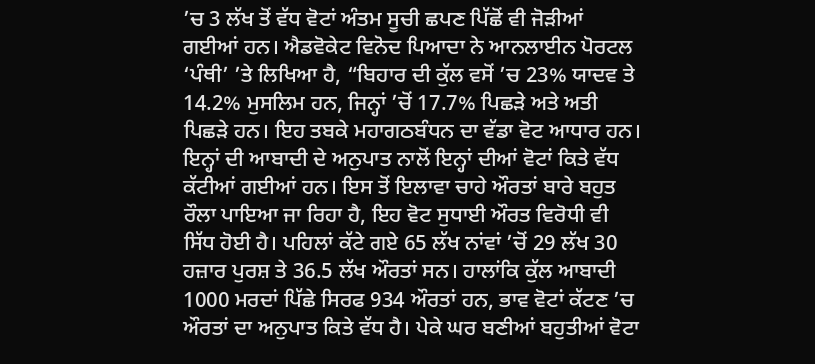’ਚ 3 ਲੱਖ ਤੋਂ ਵੱਧ ਵੋਟਾਂ ਅੰਤਮ ਸੂਚੀ ਛਪਣ ਪਿੱਛੋਂ ਵੀ ਜੋੜੀਆਂ ਗਈਆਂ ਹਨ। ਐਡਵੋਕੇਟ ਵਿਨੋਦ ਪਿਆਦਾ ਨੇ ਆਨਲਾਈਨ ਪੋਰਟਲ ‘ਪੰਥੀ’ ’ਤੇ ਲਿਖਿਆ ਹੈ, “ਬਿਹਾਰ ਦੀ ਕੁੱਲ ਵਸੋਂ ’ਚ 23% ਯਾਦਵ ਤੇ 14.2% ਮੁਸਲਿਮ ਹਨ, ਜਿਨ੍ਹਾਂ ’ਚੋਂ 17.7% ਪਿਛੜੇ ਅਤੇ ਅਤੀ ਪਿਛੜੇ ਹਨ। ਇਹ ਤਬਕੇ ਮਹਾਗਠਬੰਧਨ ਦਾ ਵੱਡਾ ਵੋਟ ਆਧਾਰ ਹਨ। ਇਨ੍ਹਾਂ ਦੀ ਆਬਾਦੀ ਦੇ ਅਨੁਪਾਤ ਨਾਲੋਂ ਇਨ੍ਹਾਂ ਦੀਆਂ ਵੋਟਾਂ ਕਿਤੇ ਵੱਧ ਕੱਟੀਆਂ ਗਈਆਂ ਹਨ। ਇਸ ਤੋਂ ਇਲਾਵਾ ਚਾਹੇ ਔਰਤਾਂ ਬਾਰੇ ਬਹੁਤ ਰੌਲਾ ਪਾਇਆ ਜਾ ਰਿਹਾ ਹੈ, ਇਹ ਵੋਟ ਸੁਧਾਈ ਔਰਤ ਵਿਰੋਧੀ ਵੀ ਸਿੱਧ ਹੋਈ ਹੈ। ਪਹਿਲਾਂ ਕੱਟੇ ਗਏ 65 ਲੱਖ ਨਾਂਵਾਂ ’ਚੋਂ 29 ਲੱਖ 30 ਹਜ਼ਾਰ ਪੁਰਸ਼ ਤੇ 36.5 ਲੱਖ ਔਰਤਾਂ ਸਨ। ਹਾਲਾਂਕਿ ਕੁੱਲ ਆਬਾਦੀ 1000 ਮਰਦਾਂ ਪਿੱਛੇ ਸਿਰਫ 934 ਔਰਤਾਂ ਹਨ, ਭਾਵ ਵੋਟਾਂ ਕੱਟਣ ’ਚ ਔਰਤਾਂ ਦਾ ਅਨੁਪਾਤ ਕਿਤੇ ਵੱਧ ਹੈ। ਪੇਕੇ ਘਰ ਬਣੀਆਂ ਬਹੁਤੀਆਂ ਵੋਟਾ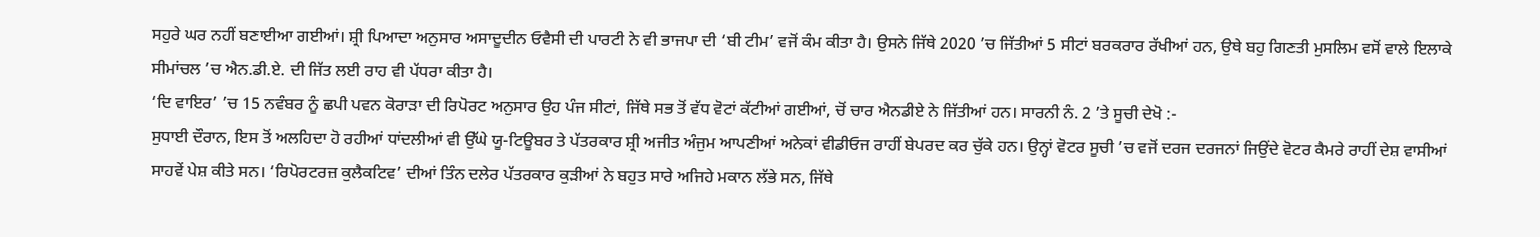ਸਹੁਰੇ ਘਰ ਨਹੀਂ ਬਣਾਈਆ ਗਈਆਂ। ਸ਼੍ਰੀ ਪਿਆਦਾ ਅਨੁਸਾਰ ਅਸਾਦੂਦੀਨ ਓਵੈਸੀ ਦੀ ਪਾਰਟੀ ਨੇ ਵੀ ਭਾਜਪਾ ਦੀ ‘ਬੀ ਟੀਮ’ ਵਜੋਂ ਕੰਮ ਕੀਤਾ ਹੈ। ਉਸਨੇ ਜਿੱਥੇ 2020 ’ਚ ਜਿੱਤੀਆਂ 5 ਸੀਟਾਂ ਬਰਕਰਾਰ ਰੱਖੀਆਂ ਹਨ, ਉਥੇ ਬਹੁ ਗਿਣਤੀ ਮੁਸਲਿਮ ਵਸੋਂ ਵਾਲੇ ਇਲਾਕੇ ਸੀਮਾਂਚਲ ’ਚ ਐਨ.ਡੀ.ਏ. ਦੀ ਜਿੱਤ ਲਈ ਰਾਹ ਵੀ ਪੱਧਰਾ ਕੀਤਾ ਹੈ।
‘ਦਿ ਵਾਇਰ’ ’ਚ 15 ਨਵੰਬਰ ਨੂੰ ਛਪੀ ਪਵਨ ਕੋਰਾੜਾ ਦੀ ਰਿਪੋਰਟ ਅਨੁਸਾਰ ਉਹ ਪੰਜ ਸੀਟਾਂ, ਜਿੱਥੇ ਸਭ ਤੋਂ ਵੱਧ ਵੋਟਾਂ ਕੱਟੀਆਂ ਗਈਆਂ, ਚੋਂ ਚਾਰ ਐਨਡੀਏ ਨੇ ਜਿੱਤੀਆਂ ਹਨ। ਸਾਰਨੀ ਨੰ. 2 ’ਤੇ ਸੂਚੀ ਦੇਖੋ :-
ਸੁਧਾਈ ਦੌਰਾਨ, ਇਸ ਤੋਂ ਅਲਹਿਦਾ ਹੋ ਰਹੀਆਂ ਧਾਂਦਲੀਆਂ ਵੀ ਉੱਘੇ ਯੂ-ਟਿਊਬਰ ਤੇ ਪੱਤਰਕਾਰ ਸ਼੍ਰੀ ਅਜੀਤ ਅੰਜੁਮ ਆਪਣੀਆਂ ਅਨੇਕਾਂ ਵੀਡੀਓਜ ਰਾਹੀਂ ਬੇਪਰਦ ਕਰ ਚੁੱਕੇ ਹਨ। ਉਨ੍ਹਾਂ ਵੋਟਰ ਸੂਚੀ ’ਚ ਵਜੋਂ ਦਰਜ ਦਰਜਨਾਂ ਜਿਉਂਦੇ ਵੋਟਰ ਕੈਮਰੇ ਰਾਹੀਂ ਦੇਸ਼ ਵਾਸੀਆਂ ਸਾਹਵੇਂ ਪੇਸ਼ ਕੀਤੇ ਸਨ। ‘ਰਿਪੋਰਟਰਜ਼ ਕੁਲੈਕਟਿਵ’ ਦੀਆਂ ਤਿੰਨ ਦਲੇਰ ਪੱਤਰਕਾਰ ਕੁੜੀਆਂ ਨੇ ਬਹੁਤ ਸਾਰੇ ਅਜਿਹੇ ਮਕਾਨ ਲੱਭੇ ਸਨ, ਜਿੱਥੇ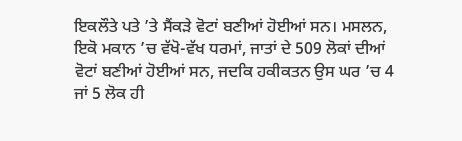ਇਕਲੌਤੇ ਪਤੇ ’ਤੇ ਸੈਂਕੜੇ ਵੋਟਾਂ ਬਣੀਆਂ ਹੋਈਆਂ ਸਨ। ਮਸਲਨ, ਇਕੋ ਮਕਾਨ ’ਚ ਵੱਖੋ-ਵੱਖ ਧਰਮਾਂ, ਜਾਤਾਂ ਦੇ 509 ਲੋਕਾਂ ਦੀਆਂ ਵੋਟਾਂ ਬਣੀਆਂ ਹੋਈਆਂ ਸਨ, ਜਦਕਿ ਹਕੀਕਤਨ ਉਸ ਘਰ ’ਚ 4 ਜਾਂ 5 ਲੋਕ ਹੀ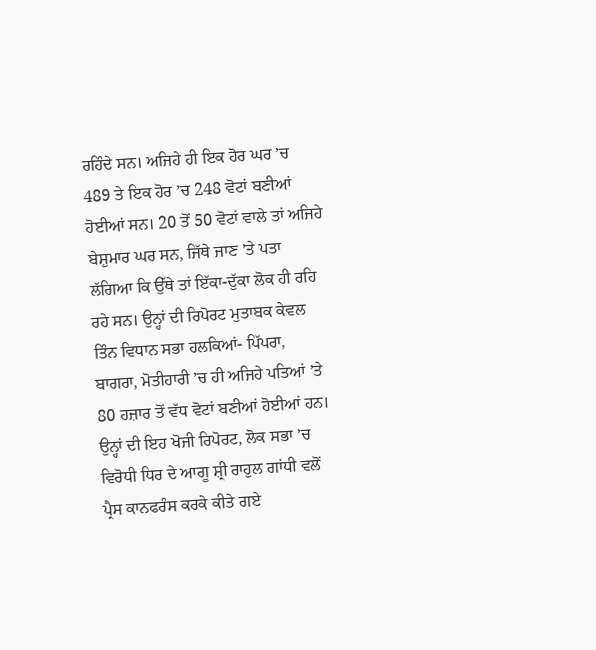ਰਹਿੰਦੇ ਸਨ। ਅਜਿਹੇ ਹੀ ਇਕ ਹੋਰ ਘਰ ’ਚ 489 ਤੇ ਇਕ ਹੋਰ ’ਚ 248 ਵੋਟਾਂ ਬਣੀਆਂ ਹੋਈਆਂ ਸਨ। 20 ਤੋਂ 50 ਵੋਟਾਂ ਵਾਲੇ ਤਾਂ ਅਜਿਹੇ ਬੇਸ਼ੁਮਾਰ ਘਰ ਸਨ, ਜਿੱਥੇ ਜਾਣ ’ਤੇ ਪਤਾ ਲੱਗਿਆ ਕਿ ਉੱਥੇ ਤਾਂ ਇੱਕਾ-ਦੁੱਕਾ ਲੋਕ ਹੀ ਰਹਿ ਰਹੇ ਸਨ। ਉਨ੍ਹਾਂ ਦੀ ਰਿਪੋਰਟ ਮੁਤਾਬਕ ਕੇਵਲ ਤਿੰਨ ਵਿਧਾਨ ਸਭਾ ਹਲਕਿਆਂ- ਪਿੱਪਰਾ, ਬਾਗਰਾ, ਮੋਤੀਹਾਰੀ ’ਚ ਹੀ ਅਜਿਹੇ ਪਤਿਆਂ ’ਤੇ 80 ਹਜ਼ਾਰ ਤੋਂ ਵੱਧ ਵੋਟਾਂ ਬਣੀਆਂ ਹੋਈਆਂ ਹਨ। ਉਨ੍ਹਾਂ ਦੀ ਇਹ ਖੋਜੀ ਰਿਪੋਰਟ, ਲੋਕ ਸਭਾ ’ਚ ਵਿਰੋਧੀ ਧਿਰ ਦੇ ਆਗੂ ਸ਼੍ਰੀ ਰਾਹੁਲ ਗਾਂਧੀ ਵਲੋਂ ਪ੍ਰੈਸ ਕਾਨਫਰੰਸ ਕਰਕੇ ਕੀਤੇ ਗਏ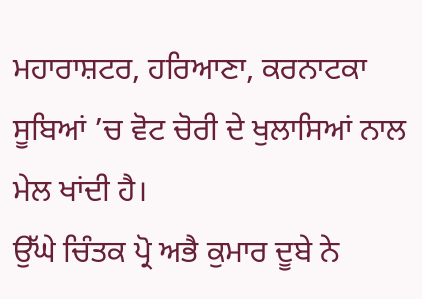ਮਹਾਰਾਸ਼ਟਰ, ਹਰਿਆਣਾ, ਕਰਨਾਟਕਾ ਸੂਬਿਆਂ ’ਚ ਵੋਟ ਚੋਰੀ ਦੇ ਖੁਲਾਸਿਆਂ ਨਾਲ ਮੇਲ ਖਾਂਦੀ ਹੈ।
ਉੱਘੇ ਚਿੰਤਕ ਪ੍ਰੋ ਅਭੈ ਕੁਮਾਰ ਦੂਬੇ ਨੇ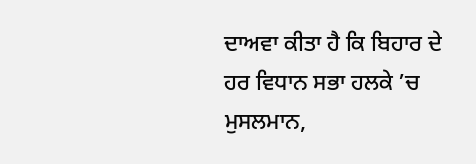ਦਾਅਵਾ ਕੀਤਾ ਹੈ ਕਿ ਬਿਹਾਰ ਦੇ ਹਰ ਵਿਧਾਨ ਸਭਾ ਹਲਕੇ ’ਚ ਮੁਸਲਮਾਨ,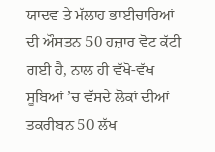ਯਾਦਵ ਤੇ ਮੱਲਾਹ ਭਾਈਚਾਰਿਆਂ ਦੀ ਔਸਤਨ 50 ਹਜ਼ਾਰ ਵੋਟ ਕੱਟੀ ਗਈ ਹੈ, ਨਾਲ ਹੀ ਵੱਖੋ-ਵੱਖ ਸੂਬਿਆਂ ’ਚ ਵੱਸਦੇ ਲੋਕਾਂ ਦੀਆਂ ਤਕਰੀਬਨ 50 ਲੱਖ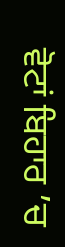ਵੋਟਾਂ ਬਿਹਾਰ ’ਚ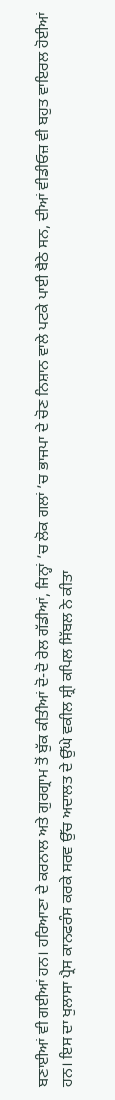ਬਣਾਈਆਂ ਵੀ ਗਈਆਂ ਹਨ। ਹਰਿਆਣਾ ਦੇ ਕਰਨਾਲ ਅਤੇ ਗੁਰਗ੍ਰਾਮ ਤੋਂ ਬੁੱਕ ਕੀਤੀਆਂ ਦੋ-ਦੋ ਰੇਲ ਗੱਡੀਆਂ, ਜਿਨ੍ਹਾਂ ’ਚ ਲੋਕ ਗਲਾਂ ’ਚ ਭਾਜਪਾ ਦੇ ਚੋਣ ਨਿਸ਼ਾਨ ਵਾਲੇ ਪਟਕੇ ਪਾਈ ਬੈਠੇ ਸਨ, ਦੀਆਂ ਵੀਡੀਓਜ਼ ਵੀ ਬਹੁਤ ਵਾਇਰਲ ਹੋਈਆਂ ਹਨ। ਇਸ ਦਾ ਖੁਲਾਸਾ ਪ੍ਰੈਸ ਕਾਨਫਰੰਸ ਕਰਕੇ ਸਰਵ ਉੱਚ ਅਦਾਲਤ ਦੇ ਉੱਘੇ ਵਕੀਲ ਸ਼੍ਰੀ ਕਪਿਲ ਸਿੱਬਲ ਨੇ ਕੀਤਾ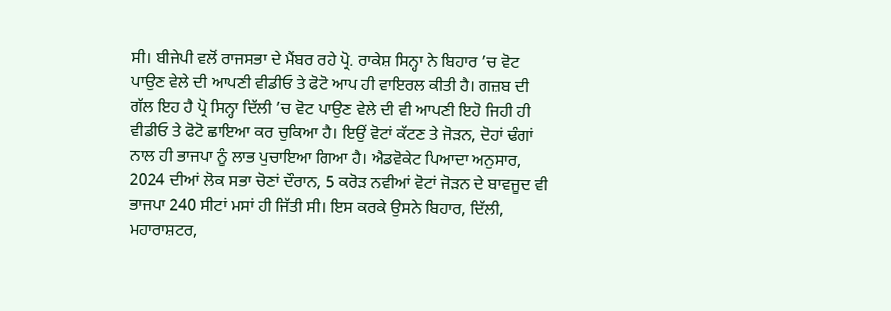ਸੀ। ਬੀਜੇਪੀ ਵਲੋਂ ਰਾਜਸਭਾ ਦੇ ਮੈਂਬਰ ਰਹੇ ਪ੍ਰੋ. ਰਾਕੇਸ਼ ਸਿਨ੍ਹਾ ਨੇ ਬਿਹਾਰ ’ਚ ਵੋਟ ਪਾਉਣ ਵੇਲੇ ਦੀ ਆਪਣੀ ਵੀਡੀਓ ਤੇ ਫੋਟੋ ਆਪ ਹੀ ਵਾਇਰਲ ਕੀਤੀ ਹੈ। ਗਜ਼ਬ ਦੀ ਗੱਲ ਇਹ ਹੈ ਪ੍ਰੋ ਸਿਨ੍ਹਾ ਦਿੱਲੀ ’ਚ ਵੋਟ ਪਾਉਣ ਵੇਲੇ ਦੀ ਵੀ ਆਪਣੀ ਇਹੋ ਜਿਹੀ ਹੀ ਵੀਡੀਓ ਤੇ ਫੋਟੋ ਛਾਇਆ ਕਰ ਚੁਕਿਆ ਹੈ। ਇਉਂ ਵੋਟਾਂ ਕੱਟਣ ਤੇ ਜੋੜਨ, ਦੋਹਾਂ ਢੰਗਾਂ ਨਾਲ ਹੀ ਭਾਜਪਾ ਨੂੰ ਲਾਭ ਪੁਚਾਇਆ ਗਿਆ ਹੈ। ਐਡਵੋਕੇਟ ਪਿਆਦਾ ਅਨੁਸਾਰ, 2024 ਦੀਆਂ ਲੋਕ ਸਭਾ ਚੋਣਾਂ ਦੌਰਾਨ, 5 ਕਰੋੜ ਨਵੀਆਂ ਵੋਟਾਂ ਜੋੜਨ ਦੇ ਬਾਵਜੂਦ ਵੀ ਭਾਜਪਾ 240 ਸੀਟਾਂ ਮਸਾਂ ਹੀ ਜਿੱਤੀ ਸੀ। ਇਸ ਕਰਕੇ ਉਸਨੇ ਬਿਹਾਰ, ਦਿੱਲੀ, ਮਹਾਰਾਸ਼ਟਰ,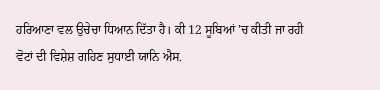ਹਰਿਆਣਾ ਵਲ ਉਚੇਚਾ ਧਿਆਨ ਦਿੱਤਾ ਹੈ। ਕੀ 12 ਸੂਬਿਆਂ ’ਚ ਕੀਤੀ ਜਾ ਰਹੀ ਵੋਟਾਂ ਦੀ ਵਿਸ਼ੇਸ਼ ਗਹਿਣ ਸੁਧਾਈ ਯਾਨਿ ਐਸ.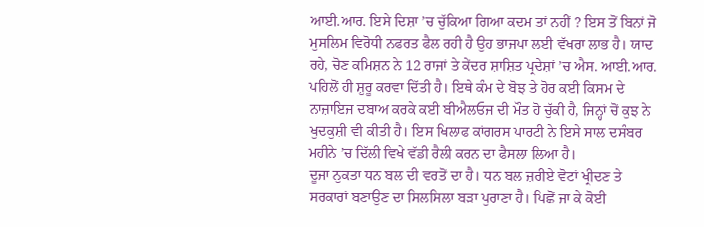ਆਈ.ਆਰ. ਇਸੇ ਦਿਸ਼ਾ ’ਚ ਚੁੱਕਿਆ ਗਿਆ ਕਦਮ ਤਾਂ ਨਹੀਂ ? ਇਸ ਤੋਂ ਬਿਨਾਂ ਜੋ ਮੁਸਲਿਮ ਵਿਰੋਧੀ ਨਫਰਤ ਫੈਲ ਰਹੀ ਹੈ ਉਹ ਭਾਜਪਾ ਲਈ ਵੱਖਰਾ ਲਾਭ ਹੈ। ਯਾਦ ਰਹੇ, ਚੋਣ ਕਮਿਸ਼ਨ ਨੇ 12 ਰਾਜਾਂ ਤੇ ਕੇਂਦਰ ਸ਼ਾਸ਼ਿਤ ਪ੍ਰਦੇਸ਼ਾਂ ’ਚ ਐਸ. ਆਈ.ਆਰ. ਪਹਿਲੋਂ ਹੀ ਸ਼ੁਰੂ ਕਰਵਾ ਦਿੱਤੀ ਹੈ। ਇਥੇ ਕੰਮ ਦੇ ਬੋਝ ਤੇ ਹੋਰ ਕਈ ਕਿਸਮ ਦੇ ਨਾਜ਼ਾਇਜ ਦਬਾਅ ਕਰਕੇ ਕਈ ਬੀਐਲਓਜ ਦੀ ਮੌਤ ਹੋ ਚੁੱਕੀ ਹੈ, ਜਿਨ੍ਹਾਂ ਚੋਂ ਕੁਝ ਨੇ ਖੁਦਕੁਸ਼ੀ ਵੀ ਕੀਤੀ ਹੈ। ਇਸ ਖਿਲਾਫ ਕਾਂਗਰਸ ਪਾਰਟੀ ਨੇ ਇਸੇ ਸਾਲ ਦਸੰਬਰ ਮਹੀਨੇ ’ਚ ਦਿੱਲੀ ਵਿਖੇ ਵੱਡੀ ਰੈਲੀ ਕਰਨ ਦਾ ਫੈਸਲਾ ਲਿਆ ਹੈ।
ਦੂਜਾ ਨੁਕਤਾ ਧਨ ਬਲ ਦੀ ਵਰਤੋਂ ਦਾ ਹੈ। ਧਨ ਬਲ ਜ਼ਰੀਏ ਵੋਟਾਂ ਖ੍ਰੀਦਣ ਤੇ ਸਰਕਾਰਾਂ ਬਣਾਉਣ ਦਾ ਸਿਲਸਿਲਾ ਬੜਾ ਪੁਰਾਣਾ ਹੈ। ਪਿਛੋਂ ਜਾ ਕੇ ਕੋਈ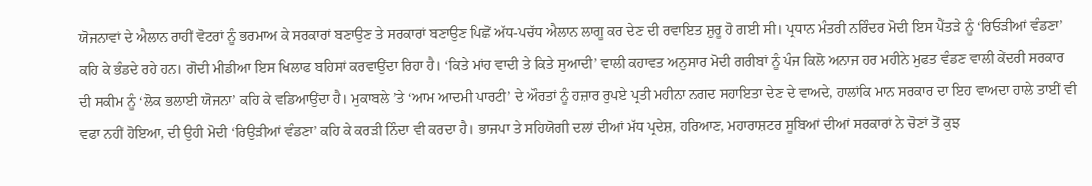ਯੋਜਨਾਵਾਂ ਦੇ ਐਲਾਨ ਰਾਹੀਂ ਵੋਟਰਾਂ ਨੂੰ ਭਰਮਾਅ ਕੇ ਸਰਕਾਰਾਂ ਬਣਾਉਣ ਤੇ ਸਰਕਾਰਾਂ ਬਣਾਉਣ ਪਿਛੋਂ ਅੱਧ-ਪਚੱਧ ਐਲਾਨ ਲਾਗੂ ਕਰ ਦੇਣ ਦੀ ਰਵਾਇਤ ਸ਼ੁਰੂ ਹੋ ਗਈ ਸੀ। ਪ੍ਰਧਾਨ ਮੰਤਰੀ ਨਰਿੰਦਰ ਮੋਦੀ ਇਸ ਪੈਂਤੜੇ ਨੂੰ ‘ਰਿਓੜੀਆਂ ਵੰਡਣਾ’ ਕਹਿ ਕੇ ਭੰਡਦੇ ਰਹੇ ਹਨ। ਗੋਦੀ ਮੀਡੀਆ ਇਸ ਖਿਲਾਫ ਬਹਿਸਾਂ ਕਰਵਾਉਂਦਾ ਰਿਹਾ ਹੈ। ‘ਕਿਤੇ ਮਾਂਹ ਵਾਦੀ ਤੇ ਕਿਤੇ ਸੁਆਦੀ’ ਵਾਲੀ ਕਹਾਵਤ ਅਨੁਸਾਰ ਮੋਦੀ ਗਰੀਬਾਂ ਨੂੰ ਪੰਜ ਕਿਲੋ ਅਨਾਜ ਹਰ ਮਹੀਨੇ ਮੁਫਤ ਵੰਡਣ ਵਾਲੀ ਕੇਂਦਰੀ ਸਰਕਾਰ ਦੀ ਸਕੀਮ ਨੂੰ ‘ਲੋਕ ਭਲਾਈ ਯੋਜਨਾ’ ਕਹਿ ਕੇ ਵਡਿਆਉਂਦਾ ਹੈ। ਮੁਕਾਬਲੇ ’ਤੇ ‘ਆਮ ਆਦਮੀ ਪਾਰਟੀ’ ਦੇ ਔਰਤਾਂ ਨੂੰ ਹਜ਼ਾਰ ਰੁਪਏ ਪ੍ਰਤੀ ਮਹੀਨਾ ਨਗਦ ਸਹਾਇਤਾ ਦੇਣ ਦੇ ਵਾਅਦੇ, ਹਾਲਾਂਕਿ ਮਾਨ ਸਰਕਾਰ ਦਾ ਇਹ ਵਾਅਦਾ ਹਾਲੇ ਤਾਈਂ ਵੀ ਵਫਾ ਨਹੀਂ ਹੋਇਆ, ਦੀ ਉਹੀ ਮੋਦੀ ‘ਰਿਉੜੀਆਂ ਵੰਡਣਾ’ ਕਹਿ ਕੇ ਕਰੜੀ ਨਿੰਦਾ ਵੀ ਕਰਦਾ ਹੈ। ਭਾਜਪਾ ਤੇ ਸਹਿਯੋਗੀ ਦਲਾਂ ਦੀਆਂ ਮੱਧ ਪ੍ਰਦੇਸ਼, ਹਰਿਆਣ, ਮਹਾਰਾਸ਼ਟਰ ਸੂਬਿਆਂ ਦੀਆਂ ਸਰਕਾਰਾਂ ਨੇ ਚੋਣਾਂ ਤੋਂ ਕੁਝ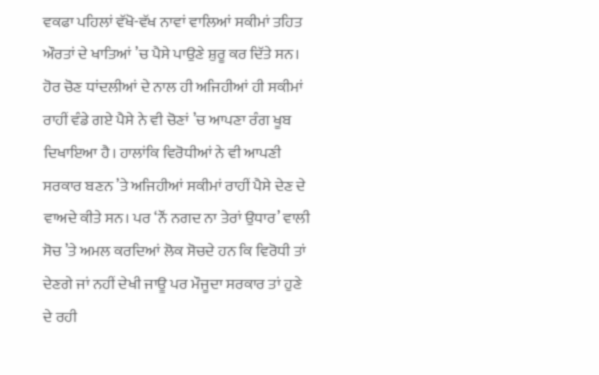ਵਕਫਾ ਪਹਿਲਾਂ ਵੱਖੋ-ਵੱਖ ਨਾਵਾਂ ਵਾਲਿਆਂ ਸਕੀਮਾਂ ਤਹਿਤ ਔਰਤਾਂ ਦੇ ਖਾਤਿਆਂ ’ਚ ਪੈਸੇ ਪਾਉਣੇ ਸ਼ੁਰੂ ਕਰ ਦਿੱਤੇ ਸਨ। ਹੋਰ ਚੋਣ ਧਾਂਦਲੀਆਂ ਦੇ ਨਾਲ ਹੀ ਅਜਿਹੀਆਂ ਹੀ ਸਕੀਮਾਂ ਰਾਹੀਂ ਵੰਡੇ ਗਏ ਪੈਸੇ ਨੇ ਵੀ ਚੋਣਾਂ ’ਚ ਆਪਣਾ ਰੰਗ ਖੂਬ ਦਿਖਾਇਆ ਹੈ। ਹਾਲਾਂਕਿ ਵਿਰੋਧੀਆਂ ਨੇ ਵੀ ਆਪਣੀ ਸਰਕਾਰ ਬਣਨ ’ਤੇ ਅਜਿਹੀਆਂ ਸਕੀਮਾਂ ਰਾਹੀਂ ਪੈਸੇ ਦੇਣ ਦੇ ਵਾਅਦੇ ਕੀਤੇ ਸਨ। ਪਰ ‘ਨੌਂ ਨਗਦ ਨਾ ਤੇਰਾਂ ਉਧਾਰ’ ਵਾਲੀ ਸੋਚ ’ਤੇ ਅਮਲ ਕਰਦਿਆਂ ਲੋਕ ਸੋਚਦੇ ਹਨ ਕਿ ਵਿਰੋਧੀ ਤਾਂ ਦੇਣਗੇ ਜਾਂ ਨਹੀਂ ਦੇਖੀ ਜਾਊ ਪਰ ਮੌਜੂਦਾ ਸਰਕਾਰ ਤਾਂ ਹੁਣੇ ਦੇ ਰਹੀ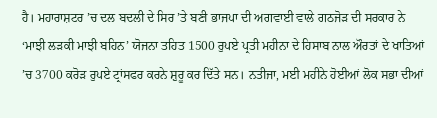ਹੈ। ਮਹਾਰਾਸ਼ਟਰ ’ਚ ਦਲ ਬਦਲੀ ਦੇ ਸਿਰ ’ਤੇ ਬਣੀ ਭਾਜਪਾ ਦੀ ਅਗਵਾਈ ਵਾਲੇ ਗਠਜੋੜ ਦੀ ਸਰਕਾਰ ਨੇ ‘ਮਾਝੀ ਲੜਕੀ ਮਾਝੀ ਬਹਿਨ’ ਯੋਜਨਾ ਤਹਿਤ 1500 ਰੁਪਏ ਪ੍ਰਤੀ ਮਹੀਨਾ ਦੇ ਹਿਸਾਬ ਨਾਲ ਔਰਤਾਂ ਦੇ ਖਾਤਿਆਂ ’ਚ 3700 ਕਰੋੜ ਰੁਪਏ ਟ੍ਰਾਂਸਫਰ ਕਰਨੇ ਸ਼ੁਰੂ ਕਰ ਦਿੱਤੇ ਸਨ। ਨਤੀਜਾ, ਮਈ ਮਹੀਨੇ ਹੋਈਆਂ ਲੋਕ ਸਭਾ ਦੀਆਂ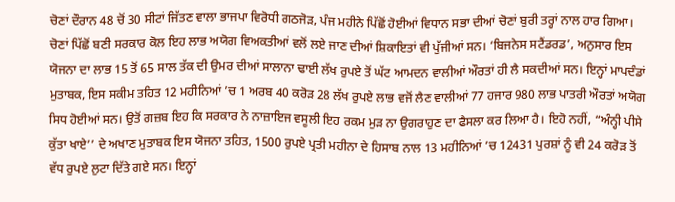ਚੋਣਾਂ ਦੌਰਾਨ 48 ਚੋਂ 30 ਸੀਟਾਂ ਜਿੱਤਣ ਵਾਲਾ ਭਾਜਪਾ ਵਿਰੋਧੀ ਗਠਜੋੜ, ਪੰਜ ਮਹੀਨੇ ਪਿੱਛੋਂ ਹੋਈਆਂ ਵਿਧਾਨ ਸਭਾ ਦੀਆਂ ਚੋਣਾਂ ਬੁਰੀ ਤਰ੍ਹਾਂ ਨਾਲ ਹਾਰ ਗਿਆ। ਚੋਣਾਂ ਪਿੱਛੋਂ ਬਣੀ ਸਰਕਾਰ ਕੋਲ ਇਹ ਲਾਭ ਅਯੋਗ ਵਿਅਕਤੀਆਂ ਵਲੋਂ ਲਏ ਜਾਣ ਦੀਆਂ ਸ਼ਿਕਾਇਤਾਂ ਵੀ ਪੁੱਜੀਆਂ ਸਨ। ‘ਬਿਜਨੇਸ ਸਟੈਂਡਰਡ’, ਅਨੁਸਾਰ ਇਸ ਯੋਜਨਾ ਦਾ ਲਾਭ 15 ਤੋਂ 65 ਸਾਲ ਤੱਕ ਦੀ ਉਮਰ ਦੀਆਂ ਸਾਲਾਨਾ ਢਾਈ ਲੱਖ ਰੁਪਏ ਤੋਂ ਘੱਟ ਆਮਦਨ ਵਾਲੀਆਂ ਔਰਤਾਂ ਹੀ ਲੈ ਸਕਦੀਆਂ ਸਨ। ਇਨ੍ਹਾਂ ਮਾਪਦੰਡਾਂ ਮੁਤਾਬਕ, ਇਸ ਸਕੀਮ ਤਹਿਤ 12 ਮਹੀਨਿਆਂ ’ਚ 1 ਅਰਬ 40 ਕਰੋੜ 28 ਲੱਖ ਰੁਪਏ ਲਾਭ ਵਜੋਂ ਲੈਣ ਵਾਲੀਆਂ 77 ਹਜਾਰ 980 ਲਾਭ ਪਾਤਰੀ ਔਰਤਾਂ ਅਯੋਗ ਸਿਧ ਹੋਈਆਂ ਸਨ। ਉਤੋਂ ਗਜ਼ਬ ਇਹ ਕਿ ਸਰਕਾਰ ਨੇ ਨਾਜ਼ਾਇਜ ਵਸੂਲੀ ਇਹ ਰਕਮ ਮੁੜ ਨਾ ਉਗਰਾਹੁਣ ਦਾ ਫੈਸਲਾ ਕਰ ਲਿਆ ਹੈ। ਇਹੋ ਨਹੀਂ, “ਅੰਨ੍ਹੀ ਪੀਸੇ ਕੁੱਤਾ ਖਾਏ’’ ਦੇ ਅਖਾਣ ਮੁਤਾਬਕ ਇਸ ਯੋਜਨਾ ਤਹਿਤ, 1500 ਰੁਪਏ ਪ੍ਰਤੀ ਮਹੀਨਾ ਦੇ ਹਿਸਾਬ ਨਾਲ 13 ਮਹੀਨਿਆਂ ’ਚ 12431 ਪੁਰਸ਼ਾਂ ਨੂੰ ਵੀ 24 ਕਰੋੜ ਤੋਂ ਵੱਧ ਰੁਪਏ ਲੁਟਾ ਦਿੱਤੇ ਗਏ ਸਨ। ਇਨ੍ਹਾਂ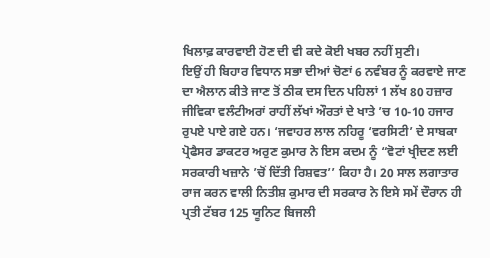ਖਿਲਾਫ਼ ਕਾਰਵਾਈ ਹੋਣ ਦੀ ਵੀ ਕਦੇ ਕੋਈ ਖਬਰ ਨਹੀਂ ਸੁਣੀ।
ਇਉਂ ਹੀ ਬਿਹਾਰ ਵਿਧਾਨ ਸਭਾ ਦੀਆਂ ਚੋਣਾਂ 6 ਨਵੰਬਰ ਨੂੰ ਕਰਵਾਏ ਜਾਣ ਦਾ ਐਲਾਨ ਕੀਤੇ ਜਾਣ ਤੋਂ ਠੀਕ ਦਸ ਦਿਨ ਪਹਿਲਾਂ 1 ਲੱਖ 80 ਹਜ਼ਾਰ ਜੀਵਿਕਾ ਵਲੰਟੀਅਰਾਂ ਰਾਹੀਂ ਲੱਖਾਂ ਔਰਤਾਂ ਦੇ ਖਾਤੇ ’ਚ 10-10 ਹਜਾਰ ਰੁਪਏ ਪਾਏ ਗਏ ਹਨ। ‘ਜਵਾਹਰ ਲਾਲ ਨਹਿਰੂ ‘ਵਰਸਿਟੀ’ ਦੇ ਸਾਬਕਾ ਪ੍ਰੋਫੈਸਰ ਡਾਕਟਰ ਅਰੁਣ ਕੁਮਾਰ ਨੇ ਇਸ ਕਦਮ ਨੂੰ “ਵੋਟਾਂ ਖ੍ਰੀਦਣ ਲਈ ਸਰਕਾਰੀ ਖਜ਼ਾਨੇ ’ਚੋਂ ਦਿੱਤੀ ਰਿਸ਼ਵਤ’’ ਕਿਹਾ ਹੈ। 20 ਸਾਲ ਲਗਾਤਾਰ ਰਾਜ ਕਰਨ ਵਾਲੀ ਨਿਤੀਸ਼ ਕੁਮਾਰ ਦੀ ਸਰਕਾਰ ਨੇ ਇਸੇ ਸਮੇਂ ਦੌਰਾਨ ਹੀ ਪ੍ਰਤੀ ਟੱਬਰ 125 ਯੂਨਿਟ ਬਿਜਲੀ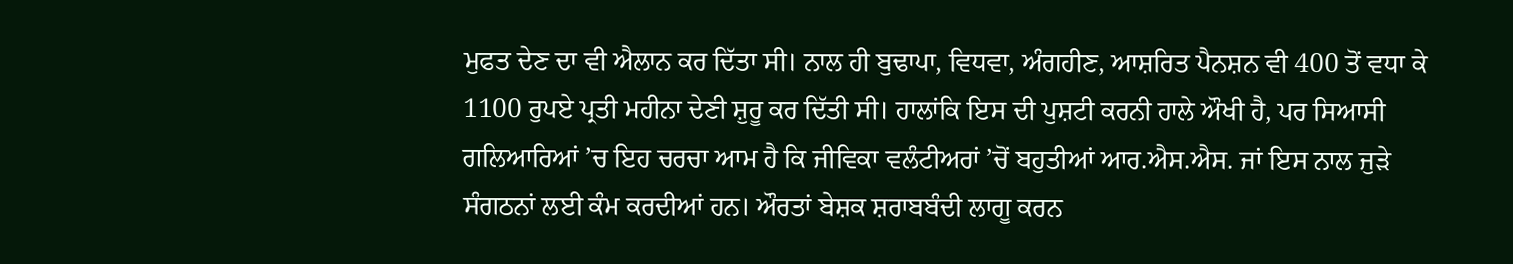ਮੁਫਤ ਦੇਣ ਦਾ ਵੀ ਐਲਾਨ ਕਰ ਦਿੱਤਾ ਸੀ। ਨਾਲ ਹੀ ਬੁਢਾਪਾ, ਵਿਧਵਾ, ਅੰਗਹੀਣ, ਆਸ਼ਰਿਤ ਪੈਨਸ਼ਨ ਵੀ 400 ਤੋਂ ਵਧਾ ਕੇ 1100 ਰੁਪਏ ਪ੍ਰਤੀ ਮਹੀਨਾ ਦੇਣੀ ਸ਼ੁਰੂ ਕਰ ਦਿੱਤੀ ਸੀ। ਹਾਲਾਂਕਿ ਇਸ ਦੀ ਪੁਸ਼ਟੀ ਕਰਨੀ ਹਾਲੇ ਔਖੀ ਹੈ, ਪਰ ਸਿਆਸੀ ਗਲਿਆਰਿਆਂ ’ਚ ਇਹ ਚਰਚਾ ਆਮ ਹੈ ਕਿ ਜੀਵਿਕਾ ਵਲੰਟੀਅਰਾਂ ’ਚੋਂ ਬਹੁਤੀਆਂ ਆਰ.ਐਸ.ਐਸ. ਜਾਂ ਇਸ ਨਾਲ ਜੁੜੇ ਸੰਗਠਨਾਂ ਲਈ ਕੰਮ ਕਰਦੀਆਂ ਹਨ। ਔਰਤਾਂ ਬੇਸ਼ਕ ਸ਼ਰਾਬਬੰਦੀ ਲਾਗੂ ਕਰਨ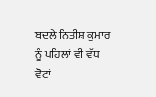ਬਦਲੇ ਨਿਤੀਸ਼ ਕੁਮਾਰ ਨੂੰ ਪਹਿਲਾਂ ਵੀ ਵੱਧ ਵੋਟਾਂ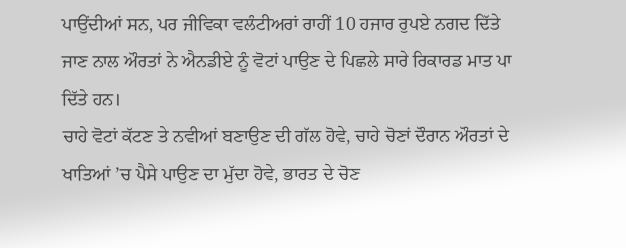ਪਾਉਂਦੀਆਂ ਸਨ, ਪਰ ਜੀਵਿਕਾ ਵਲੰਟੀਅਰਾਂ ਰਾਹੀਂ 10 ਹਜਾਰ ਰੁਪਏ ਨਗਦ ਦਿੱਤੇ ਜਾਣ ਨਾਲ ਔਰਤਾਂ ਨੇ ਐਨਡੀਏ ਨੂੰ ਵੋਟਾਂ ਪਾਉਣ ਦੇ ਪਿਛਲੇ ਸਾਰੇ ਰਿਕਾਰਡ ਮਾਤ ਪਾ ਦਿੱਤੇ ਹਨ।
ਚਾਹੇ ਵੋਟਾਂ ਕੱਟਣ ਤੇ ਨਵੀਆਂ ਬਣਾਉਣ ਦੀ ਗੱਲ ਹੋਵੇ, ਚਾਹੇ ਚੋਣਾਂ ਦੌਰਾਨ ਔਰਤਾਂ ਦੇ ਖਾਤਿਆਂ ’ਚ ਪੈਸੇ ਪਾਉਣ ਦਾ ਮੁੱਦਾ ਹੋਵੇ, ਭਾਰਤ ਦੇ ਚੋਣ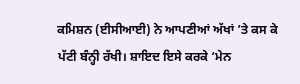ਕਮਿਸ਼ਨ (ਈਸੀਆਈ) ਨੇ ਆਪਣੀਆਂ ਅੱਖਾਂ ’ਤੇ ਕਸ ਕੇ ਪੱਟੀ ਬੰਨ੍ਹੀ ਰੱਖੀ। ਸ਼ਾਇਦ ਇਸੇ ਕਰਕੇ ‘ਮੇਨ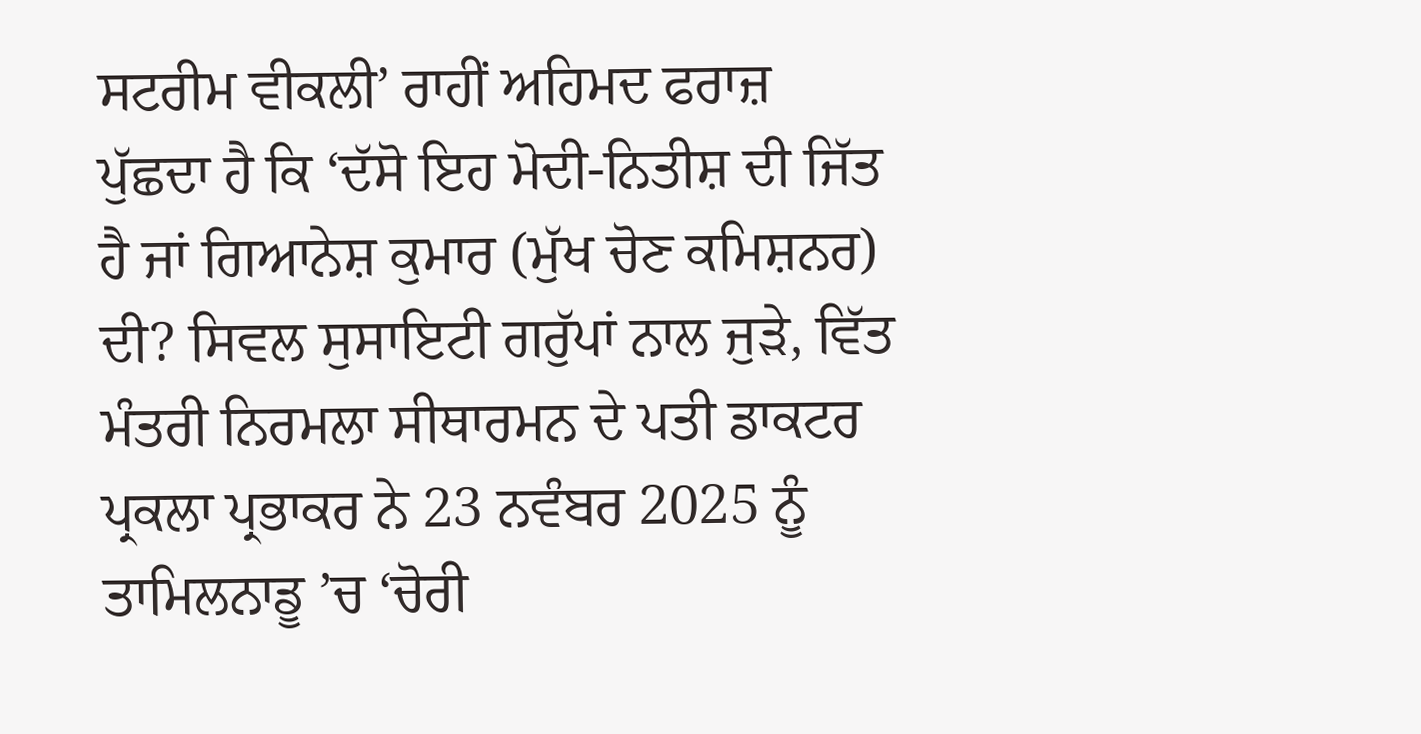ਸਟਰੀਮ ਵੀਕਲੀ’ ਰਾਹੀਂ ਅਹਿਮਦ ਫਰਾਜ਼ ਪੁੱਛਦਾ ਹੈ ਕਿ ‘ਦੱਸੋ ਇਹ ਮੋਦੀ-ਨਿਤੀਸ਼ ਦੀ ਜਿੱਤ ਹੈ ਜਾਂ ਗਿਆਨੇਸ਼ ਕੁਮਾਰ (ਮੁੱਖ ਚੋਣ ਕਮਿਸ਼ਨਰ) ਦੀ? ਸਿਵਲ ਸੁਸਾਇਟੀ ਗਰੁੱਪਾਂ ਨਾਲ ਜੁੜੇ, ਵਿੱਤ ਮੰਤਰੀ ਨਿਰਮਲਾ ਸੀਥਾਰਮਨ ਦੇ ਪਤੀ ਡਾਕਟਰ ਪ੍ਰਕਲਾ ਪ੍ਰਭਾਕਰ ਨੇ 23 ਨਵੰਬਰ 2025 ਨੂੰ ਤਾਮਿਲਨਾਡੂ ’ਚ ‘ਚੋਰੀ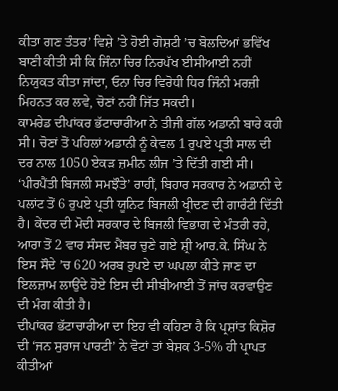ਕੀਤਾ ਗਣ ਤੰਤਰ’ ਵਿਸ਼ੇ ’ਤੇ ਹੋਈ ਗੋਸ਼ਟੀ ’ਚ ਬੋਲਦਿਆਂ ਭਵਿੱਖ ਬਾਣੀ ਕੀਤੀ ਸੀ ਕਿ ਜਿੰਨਾ ਚਿਰ ਨਿਰਪੱਖ ਈਸੀਆਈ ਨਹੀਂ ਨਿਯੁਕਤ ਕੀਤਾ ਜਾਂਦਾ, ਓਨਾ ਚਿਰ ਵਿਰੋਧੀ ਧਿਰ ਜਿੰਨੀ ਮਰਜ਼ੀ ਮਿਹਨਤ ਕਰ ਲਵੇ, ਚੋਣਾਂ ਨਹੀਂ ਜਿੱਤ ਸਕਦੀ।
ਕਾਮਰੇਡ ਦੀਪਾਂਕਰ ਭੱਟਾਚਾਰੀਆ ਨੇ ਤੀਜੀ ਗੱਲ ਅਡਾਨੀ ਬਾਰੇ ਕਹੀ ਸੀ। ਚੋਣਾਂ ਤੋਂ ਪਹਿਲਾਂ ਅਡਾਨੀ ਨੂੰ ਕੇਵਲ 1 ਰੁਪਏ ਪ੍ਰਤੀ ਸਾਲ ਦੀ ਦਰ ਨਾਲ 1050 ਏਕੜ ਜ਼ਮੀਨ ਲੀਜ ’ਤੇ ਦਿੱਤੀ ਗਈ ਸੀ। ‘ਪੀਰਪੈਂਤੀ ਬਿਜਲੀ ਸਮਝੌਤੇ’ ਰਾਹੀਂ, ਬਿਹਾਰ ਸਰਕਾਰ ਨੇ ਅਡਾਨੀ ਦੇ ਪਲਾਂਟ ਤੋਂ 6 ਰੁਪਏ ਪ੍ਰਤੀ ਯੂਨਿਟ ਬਿਜਲੀ ਖ੍ਰੀਦਣ ਦੀ ਗਾਰੰਟੀ ਦਿੱਤੀ ਹੈ। ਕੇਂਦਰ ਦੀ ਮੋਦੀ ਸਰਕਾਰ ਦੇ ਬਿਜਲੀ ਵਿਭਾਗ ਦੇ ਮੰਤਰੀ ਰਹੇ, ਆਰਾ ਤੋਂ 2 ਵਾਰ ਸੰਸਦ ਮੈਂਬਰ ਚੁਣੇ ਗਏ ਸ਼੍ਰੀ ਆਰ.ਕੇ. ਸਿੰਘ ਨੇ ਇਸ ਸੌਦੇ ’ਚ 620 ਅਰਬ ਰੁਪਏ ਦਾ ਘਪਲਾ ਕੀਤੇ ਜਾਣ ਦਾ ਇਲਜ਼ਾਮ ਲਾਉਂਦੇ ਹੋਏ ਇਸ ਦੀ ਸੀਬੀਆਈ ਤੋਂ ਜਾਂਚ ਕਰਵਾਉਣ ਦੀ ਮੰਗ ਕੀਤੀ ਹੈ।
ਦੀਪਾਂਕਰ ਭੱਟਾਚਾਰੀਆ ਦਾ ਇਹ ਵੀ ਕਹਿਣਾ ਹੈ ਕਿ ਪ੍ਰਸ਼ਾਂਤ ਕਿਸ਼ੋਰ ਦੀ ‘ਜਨ ਸੁਰਾਜ ਪਾਰਟੀ’ ਨੇ ਵੋਟਾਂ ਤਾਂ ਬੇਸ਼ਕ 3-5% ਹੀ ਪ੍ਰਾਪਤ ਕੀਤੀਆਂ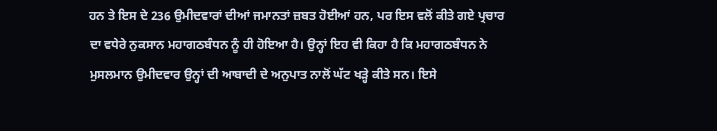ਹਨ ਤੇ ਇਸ ਦੇ 236 ਉਮੀਦਵਾਰਾਂ ਦੀਆਂ ਜਮਾਨਤਾਂ ਜ਼ਬਤ ਹੋਈਆਂ ਹਨ, ਪਰ ਇਸ ਵਲੋਂ ਕੀਤੇ ਗਏ ਪ੍ਰਚਾਰ ਦਾ ਵਧੇਰੇ ਨੁਕਸਾਨ ਮਹਾਗਠਬੰਧਨ ਨੂੰ ਹੀ ਹੋਇਆ ਹੈ। ਉਨ੍ਹਾਂ ਇਹ ਵੀ ਕਿਹਾ ਹੈ ਕਿ ਮਹਾਗਠਬੰਧਨ ਨੇ ਮੁਸਲਮਾਨ ਉਮੀਦਵਾਰ ਉਨ੍ਹਾਂ ਦੀ ਆਬਾਦੀ ਦੇ ਅਨੁਪਾਤ ਨਾਲੋਂ ਘੱਟ ਖੜ੍ਹੇ ਕੀਤੇ ਸਨ। ਇਸੇ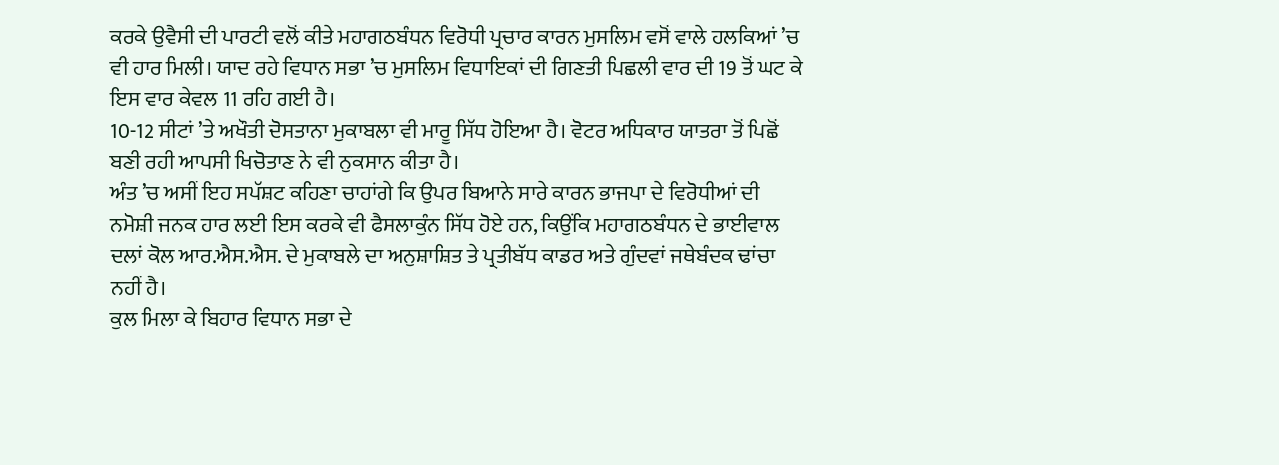ਕਰਕੇ ਉਵੈਸੀ ਦੀ ਪਾਰਟੀ ਵਲੋਂ ਕੀਤੇ ਮਹਾਗਠਬੰਧਨ ਵਿਰੋਧੀ ਪ੍ਰਚਾਰ ਕਾਰਨ ਮੁਸਲਿਮ ਵਸੋਂ ਵਾਲੇ ਹਲਕਿਆਂ ’ਚ ਵੀ ਹਾਰ ਮਿਲੀ। ਯਾਦ ਰਹੇ ਵਿਧਾਨ ਸਭਾ ’ਚ ਮੁਸਲਿਮ ਵਿਧਾਇਕਾਂ ਦੀ ਗਿਣਤੀ ਪਿਛਲੀ ਵਾਰ ਦੀ 19 ਤੋਂ ਘਟ ਕੇ ਇਸ ਵਾਰ ਕੇਵਲ 11 ਰਹਿ ਗਈ ਹੈ।
10-12 ਸੀਟਾਂ ’ਤੇ ਅਖੌਤੀ ਦੋਸਤਾਨਾ ਮੁਕਾਬਲਾ ਵੀ ਮਾਰੂ ਸਿੱਧ ਹੋਇਆ ਹੈ। ਵੋਟਰ ਅਧਿਕਾਰ ਯਾਤਰਾ ਤੋਂ ਪਿਛੋਂ ਬਣੀ ਰਹੀ ਆਪਸੀ ਖਿਚੋਤਾਣ ਨੇ ਵੀ ਨੁਕਸਾਨ ਕੀਤਾ ਹੈ।
ਅੰਤ ’ਚ ਅਸੀਂ ਇਹ ਸਪੱਸ਼ਟ ਕਹਿਣਾ ਚਾਹਾਂਗੇ ਕਿ ਉਪਰ ਬਿਆਨੇ ਸਾਰੇ ਕਾਰਨ ਭਾਜਪਾ ਦੇ ਵਿਰੋਧੀਆਂ ਦੀ ਨਮੋਸ਼ੀ ਜਨਕ ਹਾਰ ਲਈ ਇਸ ਕਰਕੇ ਵੀ ਫੈਸਲਾਕੁੰਨ ਸਿੱਧ ਹੋਏ ਹਨ, ਕਿਉਂਕਿ ਮਹਾਗਠਬੰਧਨ ਦੇ ਭਾਈਵਾਲ ਦਲਾਂ ਕੋਲ ਆਰ.ਐਸ.ਐਸ. ਦੇ ਮੁਕਾਬਲੇ ਦਾ ਅਨੁਸ਼ਾਸ਼ਿਤ ਤੇ ਪ੍ਰਤੀਬੱਧ ਕਾਡਰ ਅਤੇ ਗੁੰਦਵਾਂ ਜਥੇਬੰਦਕ ਢਾਂਚਾ ਨਹੀਂ ਹੈ।
ਕੁਲ ਮਿਲਾ ਕੇ ਬਿਹਾਰ ਵਿਧਾਨ ਸਭਾ ਦੇ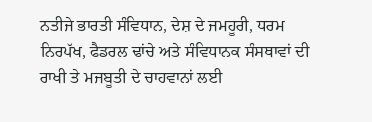ਨਤੀਜੇ ਭਾਰਤੀ ਸੰਵਿਧਾਨ, ਦੇਸ਼ ਦੇ ਜਮਹੂਰੀ, ਧਰਮ ਨਿਰਪੱਖ, ਫੈਡਰਲ ਢਾਂਚੇ ਅਤੇ ਸੰਵਿਧਾਨਕ ਸੰਸਥਾਵਾਂ ਦੀ ਰਾਖੀ ਤੇ ਮਜਬੂਤੀ ਦੇ ਚਾਹਵਾਨਾਂ ਲਈ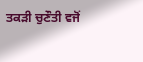ਤਕੜੀ ਚੁਣੌਤੀ ਵਜੋਂ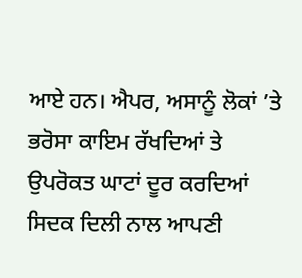ਆਏ ਹਨ। ਐਪਰ, ਅਸਾਨੂੰ ਲੋਕਾਂ ’ਤੇ ਭਰੋਸਾ ਕਾਇਮ ਰੱਖਦਿਆਂ ਤੇ ਉਪਰੋਕਤ ਘਾਟਾਂ ਦੂਰ ਕਰਦਿਆਂ ਸਿਦਕ ਦਿਲੀ ਨਾਲ ਆਪਣੀ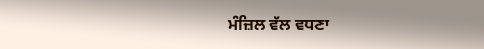ਮੰਜ਼ਿਲ ਵੱਲ ਵਧਣਾ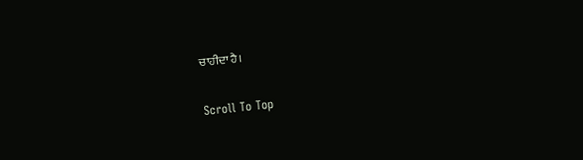ਚਾਹੀਦਾ ਹੈ।

Scroll To Top